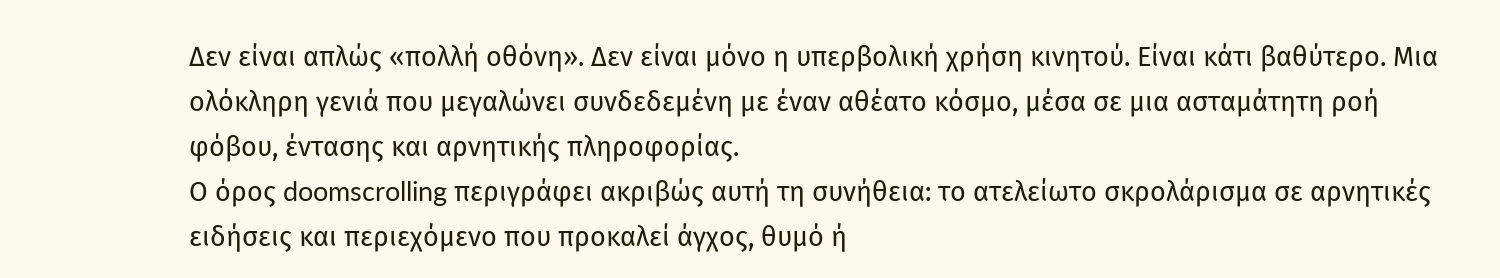Δεν είναι απλώς «πολλή οθόνη». Δεν είναι μόνο η υπερβολική χρήση κινητού. Είναι κάτι βαθύτερο. Μια ολόκληρη γενιά που μεγαλώνει συνδεδεμένη με έναν αθέατο κόσμο, μέσα σε μια ασταμάτητη ροή φόβου, έντασης και αρνητικής πληροφορίας.
Ο όρος doomscrolling περιγράφει ακριβώς αυτή τη συνήθεια: το ατελείωτο σκρολάρισμα σε αρνητικές ειδήσεις και περιεχόμενο που προκαλεί άγχος, θυμό ή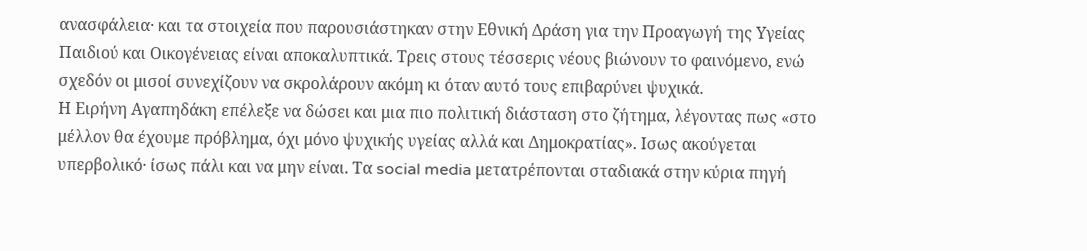ανασφάλεια· και τα στοιχεία που παρουσιάστηκαν στην Εθνική Δράση για την Προαγωγή της Υγείας Παιδιού και Οικογένειας είναι αποκαλυπτικά. Τρεις στους τέσσερις νέους βιώνουν το φαινόμενο, ενώ σχεδόν οι μισοί συνεχίζουν να σκρολάρουν ακόμη κι όταν αυτό τους επιβαρύνει ψυχικά.
Η Ειρήνη Αγαπηδάκη επέλεξε να δώσει και μια πιο πολιτική διάσταση στο ζήτημα, λέγοντας πως «στο μέλλον θα έχουμε πρόβλημα, όχι μόνο ψυχικής υγείας αλλά και Δημοκρατίας». Ισως ακούγεται υπερβολικό· ίσως πάλι και να μην είναι. Τα social media μετατρέπονται σταδιακά στην κύρια πηγή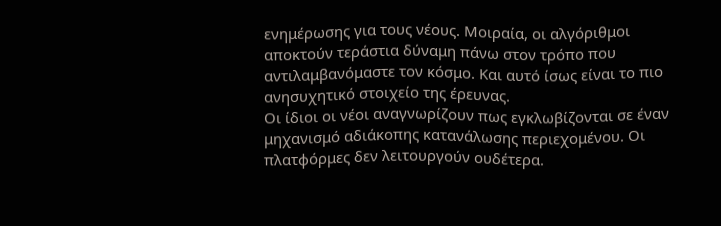ενημέρωσης για τους νέους. Μοιραία, οι αλγόριθμοι αποκτούν τεράστια δύναμη πάνω στον τρόπο που αντιλαμβανόμαστε τον κόσμο. Και αυτό ίσως είναι το πιο ανησυχητικό στοιχείο της έρευνας.
Οι ίδιοι οι νέοι αναγνωρίζουν πως εγκλωβίζονται σε έναν μηχανισμό αδιάκοπης κατανάλωσης περιεχομένου. Οι πλατφόρμες δεν λειτουργούν ουδέτερα.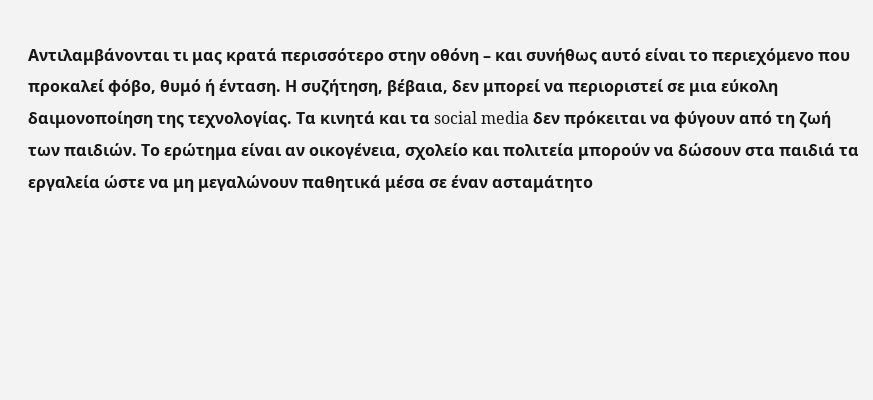Αντιλαμβάνονται τι μας κρατά περισσότερο στην οθόνη – και συνήθως αυτό είναι το περιεχόμενο που προκαλεί φόβο, θυμό ή ένταση. Η συζήτηση, βέβαια, δεν μπορεί να περιοριστεί σε μια εύκολη δαιμονοποίηση της τεχνολογίας. Τα κινητά και τα social media δεν πρόκειται να φύγουν από τη ζωή των παιδιών. Το ερώτημα είναι αν οικογένεια, σχολείο και πολιτεία μπορούν να δώσουν στα παιδιά τα εργαλεία ώστε να μη μεγαλώνουν παθητικά μέσα σε έναν ασταμάτητο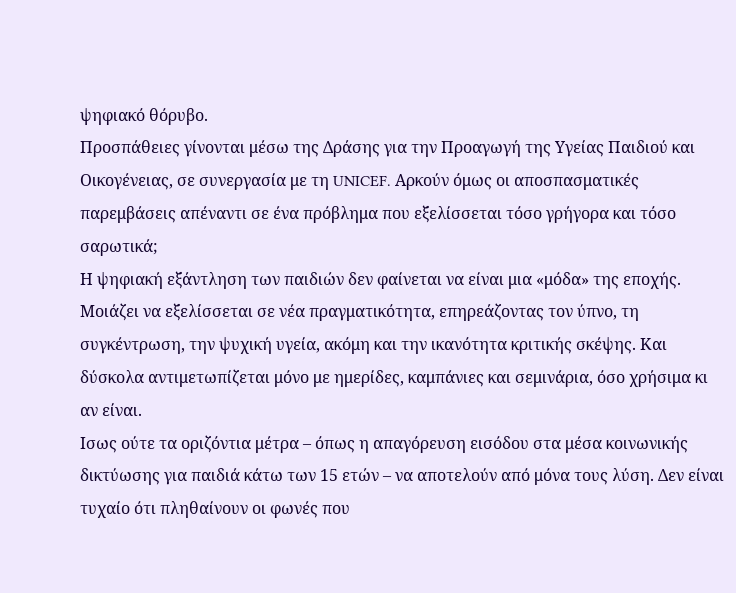ψηφιακό θόρυβο.
Προσπάθειες γίνονται μέσω της Δράσης για την Προαγωγή της Υγείας Παιδιού και Οικογένειας, σε συνεργασία με τη UNICEF. Αρκούν όμως οι αποσπασματικές παρεμβάσεις απέναντι σε ένα πρόβλημα που εξελίσσεται τόσο γρήγορα και τόσο σαρωτικά;
Η ψηφιακή εξάντληση των παιδιών δεν φαίνεται να είναι μια «μόδα» της εποχής. Μοιάζει να εξελίσσεται σε νέα πραγματικότητα, επηρεάζοντας τον ύπνο, τη συγκέντρωση, την ψυχική υγεία, ακόμη και την ικανότητα κριτικής σκέψης. Και δύσκολα αντιμετωπίζεται μόνο με ημερίδες, καμπάνιες και σεμινάρια, όσο χρήσιμα κι αν είναι.
Ισως ούτε τα οριζόντια μέτρα – όπως η απαγόρευση εισόδου στα μέσα κοινωνικής δικτύωσης για παιδιά κάτω των 15 ετών – να αποτελούν από μόνα τους λύση. Δεν είναι τυχαίο ότι πληθαίνουν οι φωνές που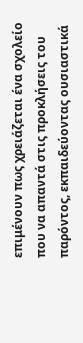επιμένουν πως χρειάζεται ένα σχολείο που να απαντά στις προκλήσεις του παρόντος, εκπαιδεύοντας ουσιαστικά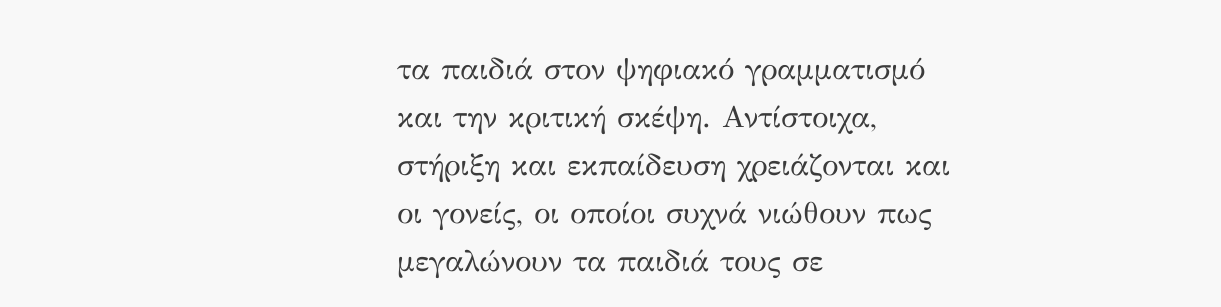τα παιδιά στον ψηφιακό γραμματισμό και την κριτική σκέψη. Αντίστοιχα, στήριξη και εκπαίδευση χρειάζονται και οι γονείς, οι οποίοι συχνά νιώθουν πως μεγαλώνουν τα παιδιά τους σε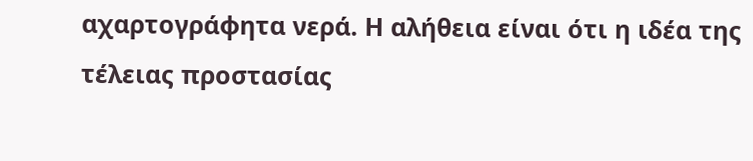αχαρτογράφητα νερά. Η αλήθεια είναι ότι η ιδέα της τέλειας προστασίας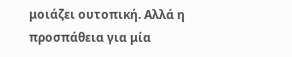μοιάζει ουτοπική. Αλλά η προσπάθεια για μία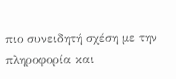πιο συνειδητή σχέση με την πληροφορία και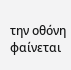την οθόνη φαίνεται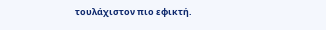τουλάχιστον πιο εφικτή.